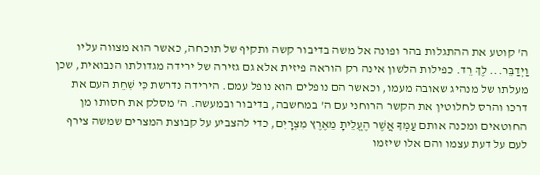ה' קוטע את ההתגלות בהר ופונה אל משה בדיבור קשה ותקיף של תוכחה, כאשר הוא מצווה עליו וַיְדַבֵּר... לֶךְ רֵד. כפילות הלשון אינה רק הוראה פיזית אלא גם גזירה של ירידה מגדולתו הנבואית, שכן מעלתו של מנהיג שאובה מעמו, וכאשר הם נופלים הוא נופל עמם. הירידה נדרשת כִּי שִׁחֵת העם את דרכו והרס לחלוטין את הקשר הרוחני עם ה' במחשבה, בדיבור ובמעשה. ה' מסלק את חסותו מן החוטאים ומכנה אותם עַמְּךָ אֲשֶׁר הֶעֱלֵיתָ מֵאֶרֶץ מִצְרָיִם, כדי להצביע על קבוצת המצרים שמשה צירף לעם על דעת עצמו והם אלו שיזמו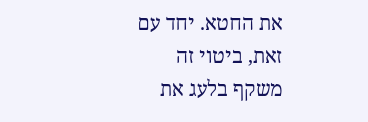את החטא. יחד עם זאת, ביטוי זה משקף בלעג את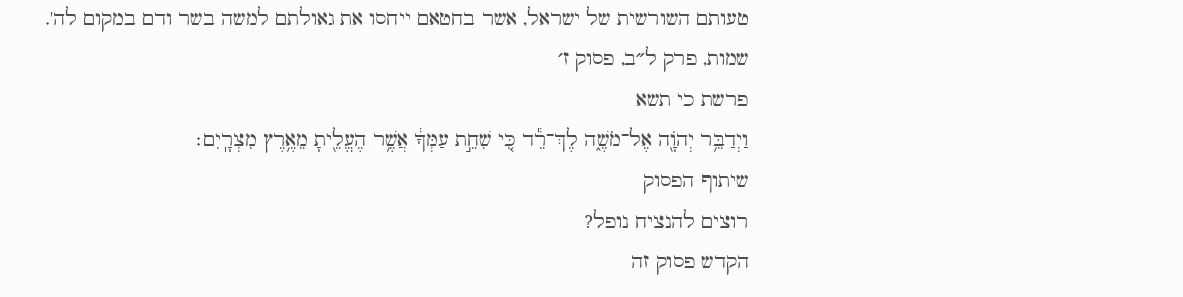טעותם השורשית של ישראל, אשר בחטאם ייחסו את גאולתם למשה בשר ודם במקום לה'.
שמות, פרק ל״ב, פסוק ז׳
פרשת כי תשא
וַיְדַבֵּ֥ר יְהֹוָ֖ה אֶל־מֹשֶׁ֑ה לֶךְ־רֵ֕ד כִּ֚י שִׁחֵ֣ת עַמְּךָ֔ אֲשֶׁ֥ר הֶעֱלֵ֖יתָ מֵאֶ֥רֶץ מִצְרָֽיִם׃
שיתוף הפסוק
רוצים להנציח נופל?
הקדש פסוק זה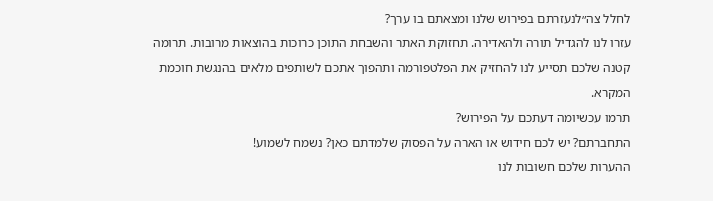לחלל צה״לנעזרתם בפירוש שלנו ומצאתם בו ערך?
עזרו לנו להגדיל תורה ולהאדירה. תחזוקת האתר והשבחת התוכן כרוכות בהוצאות מרובות. תרומה קטנה שלכם תסייע לנו להחזיק את הפלטפורמה ותהפוך אתכם לשותפים מלאים בהנגשת חוכמת המקרא.
תרמו עכשיומה דעתכם על הפירוש?
התחברתם? יש לכם חידוש או הארה על הפסוק שלמדתם כאן? נשמח לשמוע!
ההערות שלכם חשובות לנו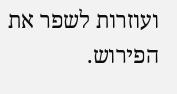ועוזרות לשפר את הפירוש.